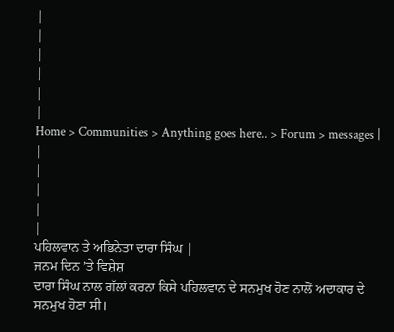|
|
|
|
|
|
Home > Communities > Anything goes here.. > Forum > messages |
|
|
|
|
|
ਪਹਿਲਵਾਨ ਤੇ ਅਭਿਨੇਤਾ ਦਾਰਾ ਸਿੰਘ |
ਜਨਮ ਦਿਨ ’ਤੇ ਵਿਸ਼ੇਸ਼
ਦਾਰਾ ਸਿੰਘ ਨਾਲ ਗੱਲਾਂ ਕਰਨਾ ਕਿਸੇ ਪਹਿਲਵਾਨ ਦੇ ਸਨਮੁਖ ਹੋਣ ਨਾਲੋਂ ਅਦਾਕਾਰ ਦੇ ਸਨਮੁਖ ਹੋਣਾ ਸੀ।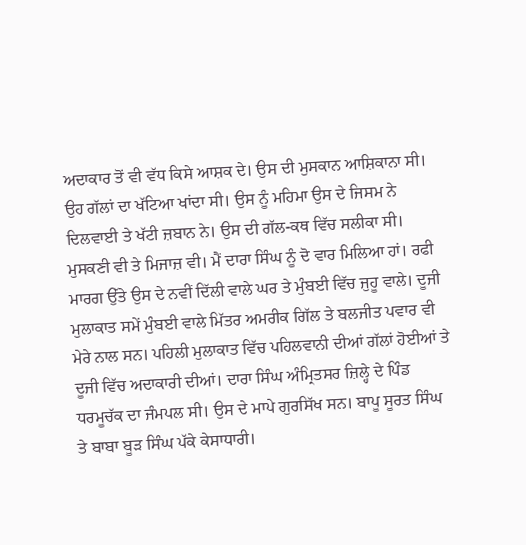ਅਦਾਕਾਰ ਤੋਂ ਵੀ ਵੱਧ ਕਿਸੇ ਆਸ਼ਕ ਦੇ। ਉਸ ਦੀ ਮੁਸਕਾਨ ਆਸ਼ਿਕਾਨਾ ਸੀ। ਉਹ ਗੱਲਾਂ ਦਾ ਖੱਟਿਆ ਖਾਂਦਾ ਸੀ। ਉਸ ਨੂੰ ਮਹਿਮਾ ਉਸ ਦੇ ਜਿਸਮ ਨੇ ਦਿਲਵਾਈ ਤੇ ਖੱਟੀ ਜ਼ਬਾਨ ਨੇ। ਉਸ ਦੀ ਗੱਲ-ਕਥ ਵਿੱਚ ਸਲੀਕਾ ਸੀ। ਮੁਸਕਣੀ ਵੀ ਤੇ ਮਿਜਾਜ਼ ਵੀ। ਮੈਂ ਦਾਰਾ ਸਿੰਘ ਨੂੰ ਦੋ ਵਾਰ ਮਿਲਿਆ ਹਾਂ। ਰਫੀ ਮਾਰਗ ਉੱਤੇ ਉਸ ਦੇ ਨਵੀਂ ਦਿੱਲੀ ਵਾਲੇ ਘਰ ਤੇ ਮੁੰਬਈ ਵਿੱਚ ਜੁਹੂ ਵਾਲੇ। ਦੂਜੀ ਮੁਲਾਕਾਤ ਸਮੇਂ ਮੁੰਬਈ ਵਾਲੇ ਮਿੱਤਰ ਅਮਰੀਕ ਗਿੱਲ ਤੇ ਬਲਜੀਤ ਪਵਾਰ ਵੀ ਮੇਰੇ ਨਾਲ ਸਨ। ਪਹਿਲੀ ਮੁਲਾਕਾਤ ਵਿੱਚ ਪਹਿਲਵਾਨੀ ਦੀਆਂ ਗੱਲਾਂ ਹੋਈਆਂ ਤੇ ਦੂਜੀ ਵਿੱਚ ਅਦਾਕਾਰੀ ਦੀਆਂ। ਦਾਰਾ ਸਿੰਘ ਅੰਮ੍ਰਿਤਸਰ ਜ਼ਿਲ੍ਹੇ ਦੇ ਪਿੰਡ ਧਰਮੂਚੱਕ ਦਾ ਜੰਮਪਲ ਸੀ। ਉਸ ਦੇ ਮਾਪੇ ਗੁਰਸਿੱਖ ਸਨ। ਬਾਪੂ ਸੂਰਤ ਸਿੰਘ ਤੇ ਬਾਬਾ ਬੂੜ ਸਿੰਘ ਪੱਕੇ ਕੇਸਾਧਾਰੀ।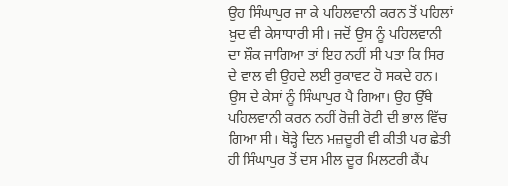ਉਹ ਸਿੰਘਾਪੁਰ ਜਾ ਕੇ ਪਹਿਲਵਾਨੀ ਕਰਨ ਤੋਂ ਪਹਿਲਾਂ ਖ਼ੁਦ ਵੀ ਕੇਸਾਧਾਰੀ ਸੀ। ਜਦੋਂ ਉਸ ਨੂੰ ਪਹਿਲਵਾਨੀ ਦਾ ਸ਼ੌਕ ਜਾਗਿਆ ਤਾਂ ਇਹ ਨਹੀਂ ਸੀ ਪਤਾ ਕਿ ਸਿਰ ਦੇ ਵਾਲ ਵੀ ਉਹਦੇ ਲਈ ਰੁਕਾਵਟ ਹੋ ਸਕਦੇ ਹਨ। ਉਸ ਦੇ ਕੇਸਾਂ ਨੂੰ ਸਿੰਘਾਪੁਰ ਪੈ ਗਿਆ। ਉਹ ਉੱਥੇ ਪਹਿਲਵਾਨੀ ਕਰਨ ਨਹੀਂ ਰੋਜ਼ੀ ਰੋਟੀ ਦੀ ਭਾਲ ਵਿੱਚ ਗਿਆ ਸੀ। ਥੋੜ੍ਹੇ ਦਿਨ ਮਜ਼ਦੂਰੀ ਵੀ ਕੀਤੀ ਪਰ ਛੇਤੀ ਹੀ ਸਿੰਘਾਪੁਰ ਤੋਂ ਦਸ ਮੀਲ ਦੂਰ ਮਿਲਟਰੀ ਕੈਂਪ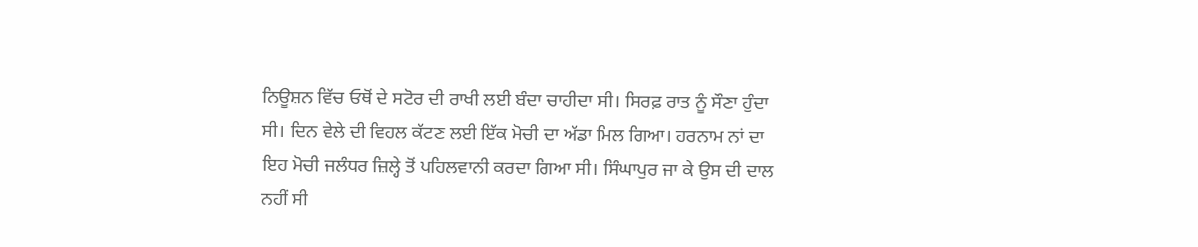ਨਿਊਸ਼ਨ ਵਿੱਚ ਓਥੋਂ ਦੇ ਸਟੋਰ ਦੀ ਰਾਖੀ ਲਈ ਬੰਦਾ ਚਾਹੀਦਾ ਸੀ। ਸਿਰਫ਼ ਰਾਤ ਨੂੰ ਸੌਣਾ ਹੁੰਦਾ ਸੀ। ਦਿਨ ਵੇਲੇ ਦੀ ਵਿਹਲ ਕੱਟਣ ਲਈ ਇੱਕ ਮੋਚੀ ਦਾ ਅੱਡਾ ਮਿਲ ਗਿਆ। ਹਰਨਾਮ ਨਾਂ ਦਾ ਇਹ ਮੋਚੀ ਜਲੰਧਰ ਜ਼ਿਲ੍ਹੇ ਤੋਂ ਪਹਿਲਵਾਨੀ ਕਰਦਾ ਗਿਆ ਸੀ। ਸਿੰਘਾਪੁਰ ਜਾ ਕੇ ਉਸ ਦੀ ਦਾਲ ਨਹੀਂ ਸੀ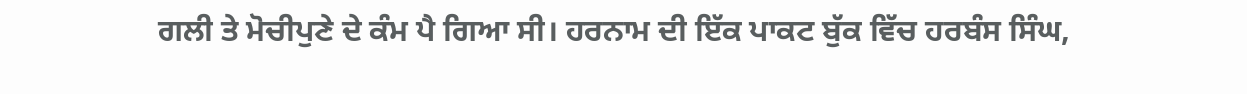ਗਲੀ ਤੇ ਮੋਚੀਪੁਣੇ ਦੇ ਕੰਮ ਪੈ ਗਿਆ ਸੀ। ਹਰਨਾਮ ਦੀ ਇੱਕ ਪਾਕਟ ਬੁੱਕ ਵਿੱਚ ਹਰਬੰਸ ਸਿੰਘ,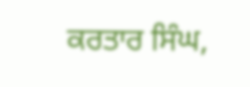ਕਰਤਾਰ ਸਿੰਘ,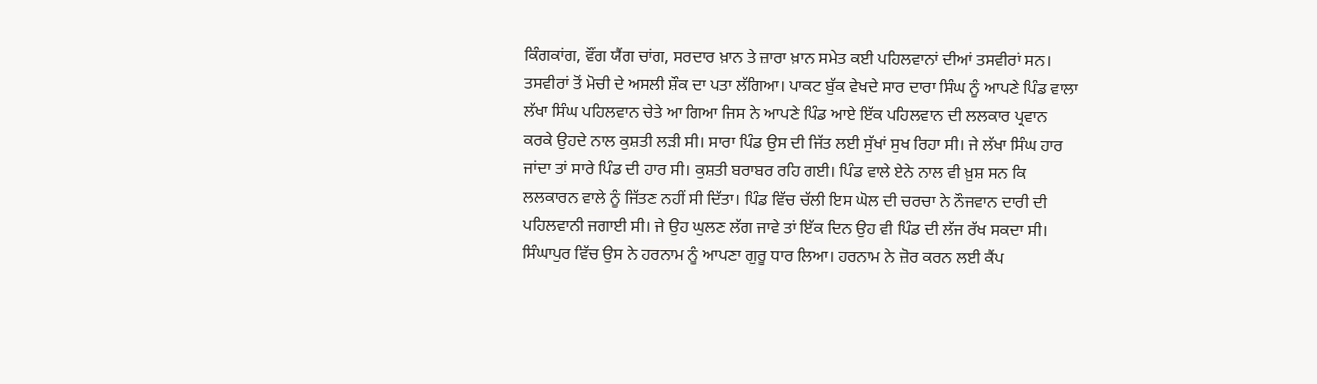ਕਿੰਗਕਾਂਗ, ਵੌਂਗ ਯੈਂਗ ਚਾਂਗ, ਸਰਦਾਰ ਖ਼ਾਨ ਤੇ ਜ਼ਾਰਾ ਖ਼ਾਨ ਸਮੇਤ ਕਈ ਪਹਿਲਵਾਨਾਂ ਦੀਆਂ ਤਸਵੀਰਾਂ ਸਨ। ਤਸਵੀਰਾਂ ਤੋਂ ਮੋਚੀ ਦੇ ਅਸਲੀ ਸ਼ੌਕ ਦਾ ਪਤਾ ਲੱਗਿਆ। ਪਾਕਟ ਬੁੱਕ ਵੇਖਦੇ ਸਾਰ ਦਾਰਾ ਸਿੰਘ ਨੂੰ ਆਪਣੇ ਪਿੰਡ ਵਾਲਾ ਲੱਖਾ ਸਿੰਘ ਪਹਿਲਵਾਨ ਚੇਤੇ ਆ ਗਿਆ ਜਿਸ ਨੇ ਆਪਣੇ ਪਿੰਡ ਆਏ ਇੱਕ ਪਹਿਲਵਾਨ ਦੀ ਲਲਕਾਰ ਪ੍ਰਵਾਨ ਕਰਕੇ ਉਹਦੇ ਨਾਲ ਕੁਸ਼ਤੀ ਲੜੀ ਸੀ। ਸਾਰਾ ਪਿੰਡ ਉਸ ਦੀ ਜਿੱਤ ਲਈ ਸੁੱਖਾਂ ਸੁਖ ਰਿਹਾ ਸੀ। ਜੇ ਲੱਖਾ ਸਿੰਘ ਹਾਰ ਜਾਂਦਾ ਤਾਂ ਸਾਰੇ ਪਿੰਡ ਦੀ ਹਾਰ ਸੀ। ਕੁਸ਼ਤੀ ਬਰਾਬਰ ਰਹਿ ਗਈ। ਪਿੰਡ ਵਾਲੇ ਏਨੇ ਨਾਲ ਵੀ ਖ਼ੁਸ਼ ਸਨ ਕਿ ਲਲਕਾਰਨ ਵਾਲੇ ਨੂੰ ਜਿੱਤਣ ਨਹੀਂ ਸੀ ਦਿੱਤਾ। ਪਿੰਡ ਵਿੱਚ ਚੱਲੀ ਇਸ ਘੋਲ ਦੀ ਚਰਚਾ ਨੇ ਨੌਜਵਾਨ ਦਾਰੀ ਦੀ ਪਹਿਲਵਾਨੀ ਜਗਾਈ ਸੀ। ਜੇ ਉਹ ਘੁਲਣ ਲੱਗ ਜਾਵੇ ਤਾਂ ਇੱਕ ਦਿਨ ਉਹ ਵੀ ਪਿੰਡ ਦੀ ਲੱਜ ਰੱਖ ਸਕਦਾ ਸੀ। ਸਿੰਘਾਪੁਰ ਵਿੱਚ ਉਸ ਨੇ ਹਰਨਾਮ ਨੂੰ ਆਪਣਾ ਗੁਰੂ ਧਾਰ ਲਿਆ। ਹਰਨਾਮ ਨੇ ਜ਼ੋਰ ਕਰਨ ਲਈ ਕੈਂਪ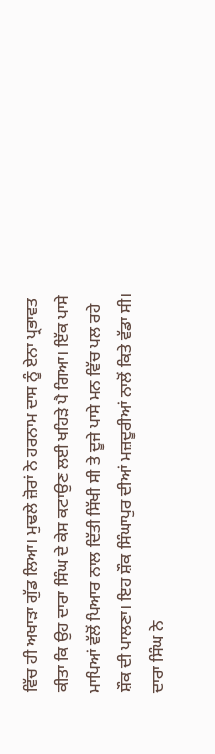ਵਿੱਚ ਹੀ ਅਖਾੜਾ ਗੁੱਡ ਲਿਆ। ਮੁਢਲੇ ਜ਼ੋਰਾਂ ਨੇ ਹਰਨਾਮ ਦਾਸ ਨੂੰ ਏਨਾ ਪ੍ਰਭਾਵਤ ਕੀਤਾ ਕਿ ਉਹ ਦਾਰਾ ਸਿੰਘ ਦੇ ਕੇਸ ਕਟਾਉਣ ਲਈ ਖਹਿੜੇ ਪੈ ਗਿਆ। ਇੱਕ ਪਾਸੇ ਮਾਪਿਆਂ ਵੱਲੋਂ ਪਿਆਰ ਨਾਲ ਦਿੱਤੀ ਸਿੱਖੀ ਸੀ ਤੇ ਦੂਜੇ ਪਾਸੇ ਮਨ ਵਿੱਚ ਪਲ ਰਹੇ ਸ਼ੌਕ ਦੀ ਪਾਲਣਾ। ਇਹ ਸ਼ੌਕ ਸਿੰਘਾਪੁਰ ਦੀਆਂ ਮਜ਼ਦੂਰੀਆਂ ਨਾਲੋਂ ਕਿਤੇ ਵੱਡਾ ਸੀ।
ਦਾਰਾ ਸਿੰਘ ਨੇ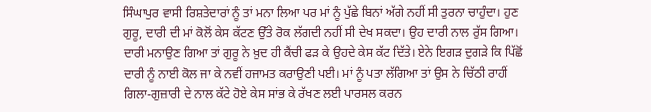ਸਿੰਘਾਪੁਰ ਵਾਸੀ ਰਿਸ਼ਤੇਦਾਰਾਂ ਨੂੰ ਤਾਂ ਮਨਾ ਲਿਆ ਪਰ ਮਾਂ ਨੂੰ ਪੁੱਛੇ ਬਿਨਾਂ ਅੱਗੇ ਨਹੀਂ ਸੀ ਤੁਰਨਾ ਚਾਹੁੰਦਾ। ਹੁਣ ਗੁਰੂ, ਦਾਰੀ ਦੀ ਮਾਂ ਕੋਲੋਂ ਕੇਸ ਕੱਟਣ ਉੱਤੇ ਰੋਕ ਲੱਗਦੀ ਨਹੀਂ ਸੀ ਦੇਖ ਸਕਦਾ। ਉਹ ਦਾਰੀ ਨਾਲ ਰੁੱਸ ਗਿਆ। ਦਾਰੀ ਮਨਾਉਣ ਗਿਆ ਤਾਂ ਗੁਰੂ ਨੇ ਖ਼ੁਦ ਹੀ ਕੈਂਚੀ ਫੜ ਕੇ ਉਹਦੇ ਕੇਸ ਕੱਟ ਦਿੱਤੇ। ਏਨੇ ਇਗੜ ਦੁਗੜੇ ਕਿ ਪਿੱਛੋਂ ਦਾਰੀ ਨੂੰ ਨਾਈ ਕੋਲ ਜਾ ਕੇ ਨਵੀਂ ਹਜਾਮਤ ਕਰਾਉਣੀ ਪਈ। ਮਾਂ ਨੂੰ ਪਤਾ ਲੱਗਿਆ ਤਾਂ ਉਸ ਨੇ ਚਿੱਠੀ ਰਾਹੀਂ ਗਿਲਾ-ਗੁਜ਼ਾਰੀ ਦੇ ਨਾਲ ਕੱਟੇ ਹੋਏ ਕੇਸ ਸਾਂਭ ਕੇ ਰੱਖਣ ਲਈ ਪਾਰਸਲ ਕਰਨ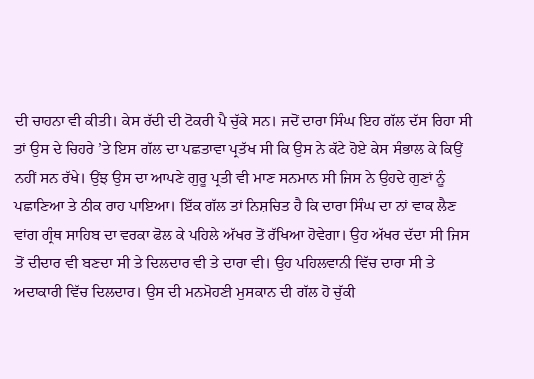ਦੀ ਚਾਹਨਾ ਵੀ ਕੀਤੀ। ਕੇਸ ਰੱਦੀ ਦੀ ਟੋਕਰੀ ਪੈ ਚੁੱਕੇ ਸਨ। ਜਦੋਂ ਦਾਰਾ ਸਿੰਘ ਇਹ ਗੱਲ ਦੱਸ ਰਿਹਾ ਸੀ ਤਾਂ ਉਸ ਦੇ ਚਿਹਰੇ ’ਤੇ ਇਸ ਗੱਲ ਦਾ ਪਛਤਾਵਾ ਪ੍ਰਤੱਖ ਸੀ ਕਿ ਉਸ ਨੇ ਕੱਟੇ ਹੋਏ ਕੇਸ ਸੰਭਾਲ ਕੇ ਕਿਉਂ ਨਹੀਂ ਸਨ ਰੱਖੇ। ਉਂਝ ਉਸ ਦਾ ਆਪਣੇ ਗੁਰੂ ਪ੍ਰਤੀ ਵੀ ਮਾਣ ਸਨਮਾਨ ਸੀ ਜਿਸ ਨੇ ਉਹਦੇ ਗੁਣਾਂ ਨੂੰ ਪਛਾਣਿਆ ਤੇ ਠੀਕ ਰਾਹ ਪਾਇਆ। ਇੱਕ ਗੱਲ ਤਾਂ ਨਿਸ਼ਚਿਤ ਹੈ ਕਿ ਦਾਰਾ ਸਿੰਘ ਦਾ ਨਾਂ ਵਾਕ ਲੈਣ ਵਾਂਗ ਗ੍ਰੰਥ ਸਾਹਿਬ ਦਾ ਵਰਕਾ ਫੋਲ ਕੇ ਪਹਿਲੇ ਅੱਖਰ ਤੋਂ ਰੱਖਿਆ ਹੋਵੇਗਾ। ਉਹ ਅੱਖਰ ਦੱਦਾ ਸੀ ਜਿਸ ਤੋਂ ਦੀਦਾਰ ਵੀ ਬਣਦਾ ਸੀ ਤੇ ਦਿਲਦਾਰ ਵੀ ਤੇ ਦਾਰਾ ਵੀ। ਉਹ ਪਹਿਲਵਾਨੀ ਵਿੱਚ ਦਾਰਾ ਸੀ ਤੇ ਅਦਾਕਾਰੀ ਵਿੱਚ ਦਿਲਦਾਰ। ਉਸ ਦੀ ਮਨਮੋਹਣੀ ਮੁਸਕਾਨ ਦੀ ਗੱਲ ਹੋ ਚੁੱਕੀ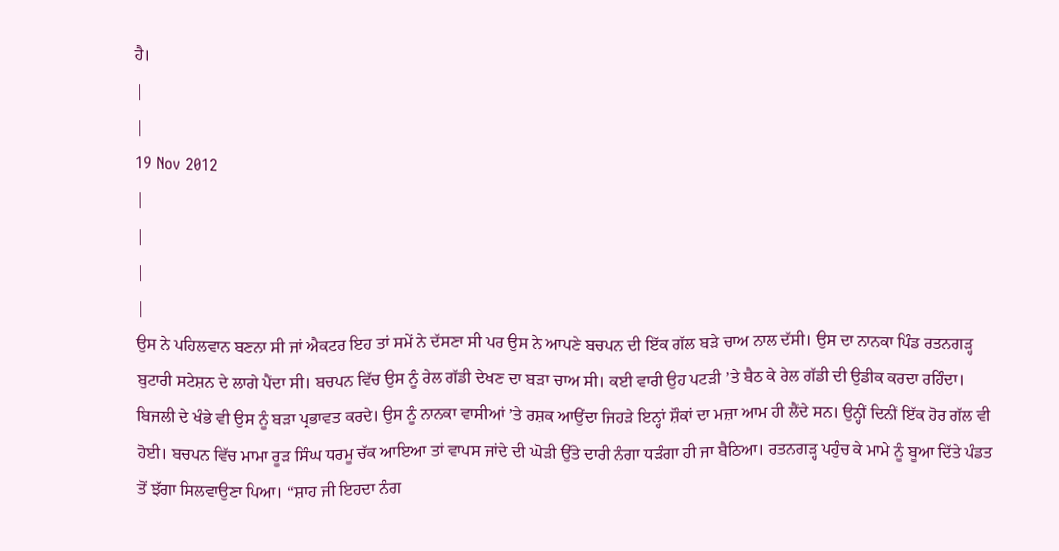ਹੈ।
|
|
19 Nov 2012
|
|
|
|
ਉਸ ਨੇ ਪਹਿਲਵਾਨ ਬਣਨਾ ਸੀ ਜਾਂ ਐਕਟਰ ਇਹ ਤਾਂ ਸਮੇਂ ਨੇ ਦੱਸਣਾ ਸੀ ਪਰ ਉਸ ਨੇ ਆਪਣੇ ਬਚਪਨ ਦੀ ਇੱਕ ਗੱਲ ਬੜੇ ਚਾਅ ਨਾਲ ਦੱਸੀ। ਉਸ ਦਾ ਨਾਨਕਾ ਪਿੰਡ ਰਤਨਗੜ੍ਹ ਬੁਟਾਰੀ ਸਟੇਸ਼ਨ ਦੇ ਲਾਗੇ ਪੈਂਦਾ ਸੀ। ਬਚਪਨ ਵਿੱਚ ਉਸ ਨੂੰ ਰੇਲ ਗੱਡੀ ਦੇਖਣ ਦਾ ਬੜਾ ਚਾਅ ਸੀ। ਕਈ ਵਾਰੀ ਉਹ ਪਟੜੀ ’ਤੇ ਬੈਠ ਕੇ ਰੇਲ ਗੱਡੀ ਦੀ ਉਡੀਕ ਕਰਦਾ ਰਹਿੰਦਾ। ਬਿਜਲੀ ਦੇ ਖੰਭੇ ਵੀ ਉਸ ਨੂੰ ਬੜਾ ਪ੍ਰਭਾਵਤ ਕਰਦੇ। ਉਸ ਨੂੰ ਨਾਨਕਾ ਵਾਸੀਆਂ ’ਤੇ ਰਸ਼ਕ ਆਉਂਦਾ ਜਿਹੜੇ ਇਨ੍ਹਾਂ ਸ਼ੌਕਾਂ ਦਾ ਮਜ਼ਾ ਆਮ ਹੀ ਲੈਂਦੇ ਸਨ। ਉਨ੍ਹੀਂ ਦਿਨੀਂ ਇੱਕ ਹੋਰ ਗੱਲ ਵੀ ਹੋਈ। ਬਚਪਨ ਵਿੱਚ ਮਾਮਾ ਰੂੜ ਸਿੰਘ ਧਰਮੂ ਚੱਕ ਆਇਆ ਤਾਂ ਵਾਪਸ ਜਾਂਦੇ ਦੀ ਘੋੜੀ ਉੱਤੇ ਦਾਰੀ ਨੰਗਾ ਧੜੰਗਾ ਹੀ ਜਾ ਬੈਠਿਆ। ਰਤਨਗੜ੍ਹ ਪਹੁੰਚ ਕੇ ਮਾਮੇ ਨੂੰ ਬੂਆ ਦਿੱਤੇ ਪੰਡਤ ਤੋਂ ਝੱਗਾ ਸਿਲਵਾਉਣਾ ਪਿਆ। ‘‘ਸ਼ਾਹ ਜੀ ਇਹਦਾ ਨੰਗ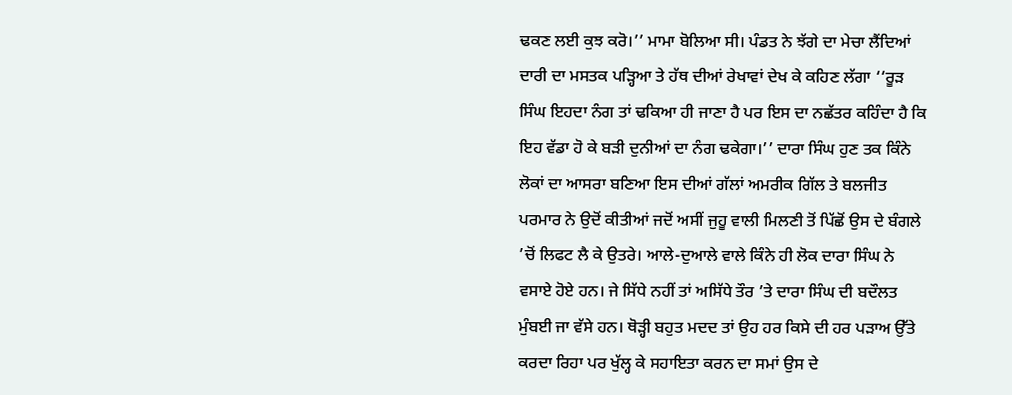ਢਕਣ ਲਈ ਕੁਝ ਕਰੋ।’’ ਮਾਮਾ ਬੋਲਿਆ ਸੀ। ਪੰਡਤ ਨੇ ਝੱਗੇ ਦਾ ਮੇਚਾ ਲੈਂਦਿਆਂ ਦਾਰੀ ਦਾ ਮਸਤਕ ਪੜ੍ਹਿਆ ਤੇ ਹੱਥ ਦੀਆਂ ਰੇਖਾਵਾਂ ਦੇਖ ਕੇ ਕਹਿਣ ਲੱਗਾ ‘‘ਰੂੜ ਸਿੰਘ ਇਹਦਾ ਨੰਗ ਤਾਂ ਢਕਿਆ ਹੀ ਜਾਣਾ ਹੈ ਪਰ ਇਸ ਦਾ ਨਛੱਤਰ ਕਹਿੰਦਾ ਹੈ ਕਿ ਇਹ ਵੱਡਾ ਹੋ ਕੇ ਬੜੀ ਦੁਨੀਆਂ ਦਾ ਨੰਗ ਢਕੇਗਾ।’’ ਦਾਰਾ ਸਿੰਘ ਹੁਣ ਤਕ ਕਿੰਨੇ ਲੋਕਾਂ ਦਾ ਆਸਰਾ ਬਣਿਆ ਇਸ ਦੀਆਂ ਗੱਲਾਂ ਅਮਰੀਕ ਗਿੱਲ ਤੇ ਬਲਜੀਤ ਪਰਮਾਰ ਨੇ ਉਦੋਂ ਕੀਤੀਆਂ ਜਦੋਂ ਅਸੀਂ ਜੁਹੂ ਵਾਲੀ ਮਿਲਣੀ ਤੋਂ ਪਿੱਛੋਂ ਉਸ ਦੇ ਬੰਗਲੇ ’ਚੋਂ ਲਿਫਟ ਲੈ ਕੇ ਉਤਰੇ। ਆਲੇ-ਦੁਆਲੇ ਵਾਲੇ ਕਿੰਨੇ ਹੀ ਲੋਕ ਦਾਰਾ ਸਿੰਘ ਨੇ ਵਸਾਏ ਹੋਏ ਹਨ। ਜੇ ਸਿੱਧੇ ਨਹੀਂ ਤਾਂ ਅਸਿੱਧੇ ਤੌਰ ’ਤੇ ਦਾਰਾ ਸਿੰਘ ਦੀ ਬਦੌਲਤ ਮੁੰਬਈ ਜਾ ਵੱਸੇ ਹਨ। ਥੋੜ੍ਹੀ ਬਹੁਤ ਮਦਦ ਤਾਂ ਉਹ ਹਰ ਕਿਸੇ ਦੀ ਹਰ ਪੜਾਅ ਉੱਤੇ ਕਰਦਾ ਰਿਹਾ ਪਰ ਖੁੱਲ੍ਹ ਕੇ ਸਹਾਇਤਾ ਕਰਨ ਦਾ ਸਮਾਂ ਉਸ ਦੇ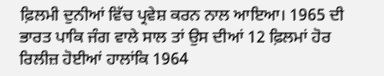ਫ਼ਿਲਮੀ ਦੁਨੀਆਂ ਵਿੱਚ ਪ੍ਰਵੇਸ਼ ਕਰਨ ਨਾਲ ਆਇਆ। 1965 ਦੀ ਭਾਰਤ ਪਾਕਿ ਜੰਗ ਵਾਲੇ ਸਾਲ ਤਾਂ ਉਸ ਦੀਆਂ 12 ਫ਼ਿਲਮਾਂ ਹੋਰ ਰਿਲੀਜ਼ ਹੋਈਆਂ ਹਾਲਾਂਕਿ 1964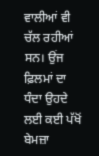ਵਾਲੀਆਂ ਵੀ ਚੱਲ ਰਹੀਆਂ ਸਨ। ਉਂਜ ਫ਼ਿਲਮਾਂ ਦਾ ਧੰਦਾ ਉਹਦੇ ਲਈ ਕਈ ਪੱਖੋਂ ਬੇਮਜ਼ਾ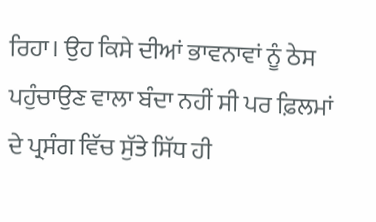ਰਿਹਾ। ਉਹ ਕਿਸੇ ਦੀਆਂ ਭਾਵਨਾਵਾਂ ਨੂੰ ਠੇਸ ਪਹੁੰਚਾਉਣ ਵਾਲਾ ਬੰਦਾ ਨਹੀਂ ਸੀ ਪਰ ਫ਼ਿਲਮਾਂ ਦੇ ਪ੍ਰਸੰਗ ਵਿੱਚ ਸੁੱਤੇ ਸਿੱਧ ਹੀ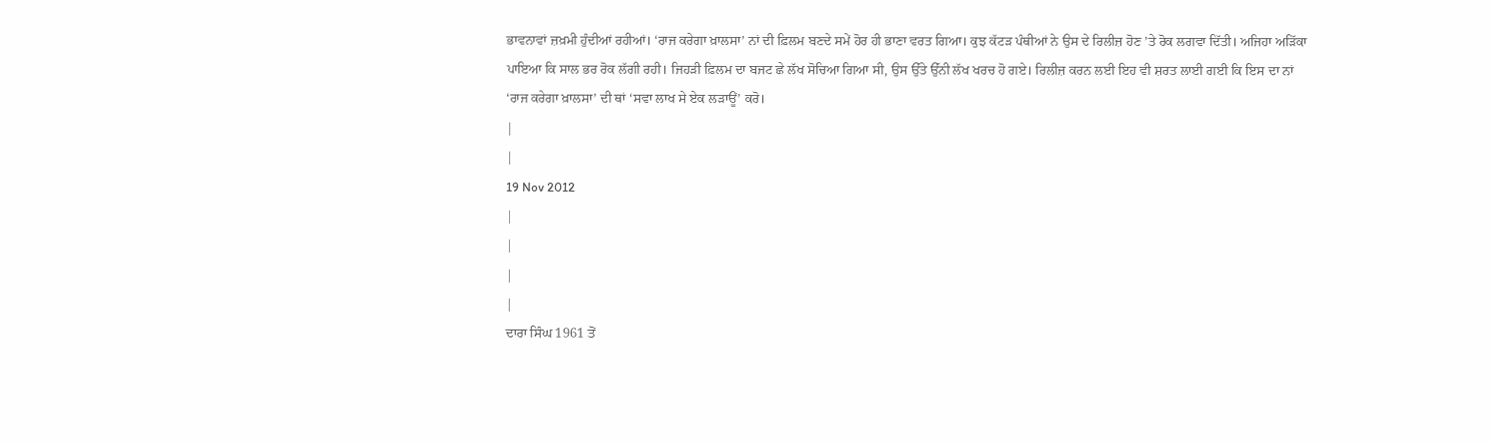ਭਾਵਨਾਵਾਂ ਜ਼ਖ਼ਮੀ ਹੁੰਦੀਆਂ ਰਹੀਆਂ। ‘ਰਾਜ ਕਰੇਗਾ ਖ਼ਾਲਸਾ’ ਨਾਂ ਦੀ ਫ਼ਿਲਮ ਬਣਦੇ ਸਮੇਂ ਹੋਰ ਹੀ ਭਾਣਾ ਵਰਤ ਗਿਆ। ਕੁਝ ਕੱਟੜ ਪੰਥੀਆਂ ਨੇ ਉਸ ਦੇ ਰਿਲੀਜ਼ ਹੋਣ ’ਤੇ ਰੋਕ ਲਗਵਾ ਦਿੱਤੀ। ਅਜਿਹਾ ਅੜਿੱਕਾ ਪਾਇਆ ਕਿ ਸਾਲ ਭਰ ਰੋਕ ਲੱਗੀ ਰਹੀ। ਜਿਹੜੀ ਫ਼ਿਲਮ ਦਾ ਬਜਟ ਛੇ ਲੱਖ ਸੋਚਿਆ ਗਿਆ ਸੀ, ਉਸ ਉੱਤੇ ਉੱਨੀ ਲੱਖ ਖਰਚ ਹੋ ਗਏ। ਰਿਲੀਜ਼ ਕਰਨ ਲਈ ਇਹ ਵੀ ਸ਼ਰਤ ਲਾਈ ਗਈ ਕਿ ਇਸ ਦਾ ਨਾਂ ‘ਰਾਜ ਕਰੇਗਾ ਖ਼ਾਲਸਾ’ ਦੀ ਥਾਂ ‘ਸਵਾ ਲਾਖ ਸੇ ਏਕ ਲੜਾਊਂ’ ਕਰੋ।
|
|
19 Nov 2012
|
|
|
|
ਦਾਰਾ ਸਿੰਘ 1961 ਤੋਂ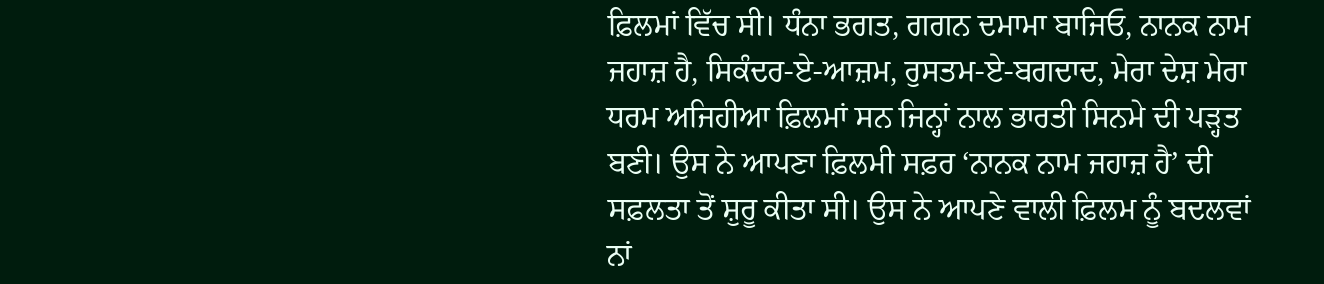ਫ਼ਿਲਮਾਂ ਵਿੱਚ ਸੀ। ਧੰਨਾ ਭਗਤ, ਗਗਨ ਦਮਾਮਾ ਬਾਜਿਓ, ਨਾਨਕ ਨਾਮ ਜਹਾਜ਼ ਹੈ, ਸਿਕੰਦਰ-ਏ-ਆਜ਼ਮ, ਰੁਸਤਮ-ਏ-ਬਗਦਾਦ, ਮੇਰਾ ਦੇਸ਼ ਮੇਰਾ ਧਰਮ ਅਜਿਹੀਆ ਫ਼ਿਲਮਾਂ ਸਨ ਜਿਨ੍ਹਾਂ ਨਾਲ ਭਾਰਤੀ ਸਿਨਮੇ ਦੀ ਪੜ੍ਹਤ ਬਣੀ। ਉਸ ਨੇ ਆਪਣਾ ਫ਼ਿਲਮੀ ਸਫ਼ਰ ‘ਨਾਨਕ ਨਾਮ ਜਹਾਜ਼ ਹੈ’ ਦੀ ਸਫ਼ਲਤਾ ਤੋਂ ਸ਼ੁਰੂ ਕੀਤਾ ਸੀ। ਉਸ ਨੇ ਆਪਣੇ ਵਾਲੀ ਫ਼ਿਲਮ ਨੂੰ ਬਦਲਵਾਂ ਨਾਂ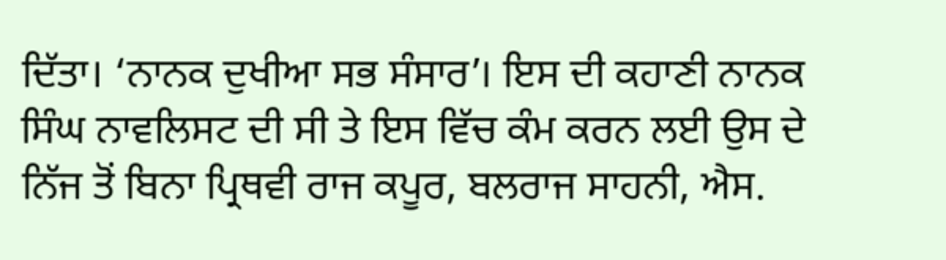ਦਿੱਤਾ। ‘ਨਾਨਕ ਦੁਖੀਆ ਸਭ ਸੰਸਾਰ’। ਇਸ ਦੀ ਕਹਾਣੀ ਨਾਨਕ ਸਿੰਘ ਨਾਵਲਿਸਟ ਦੀ ਸੀ ਤੇ ਇਸ ਵਿੱਚ ਕੰਮ ਕਰਨ ਲਈ ਉਸ ਦੇ ਨਿੱਜ ਤੋਂ ਬਿਨਾ ਪ੍ਰਿਥਵੀ ਰਾਜ ਕਪੂਰ, ਬਲਰਾਜ ਸਾਹਨੀ, ਐਸ.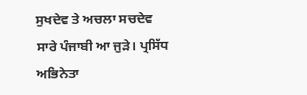ਸੁਖਦੇਵ ਤੇ ਅਚਲਾ ਸਚਦੇਵ ਸਾਰੇ ਪੰਜਾਬੀ ਆ ਜੁੜੇ। ਪ੍ਰਸਿੱਧ ਅਭਿਨੇਤਾ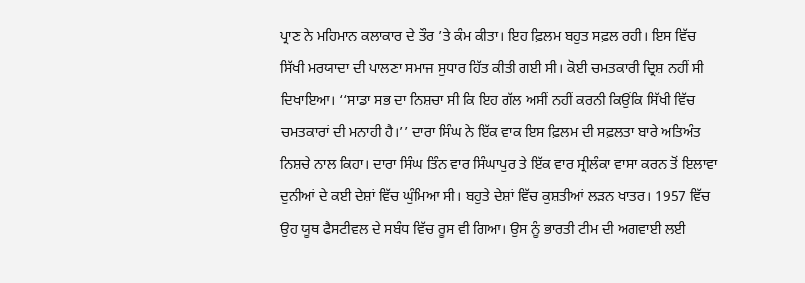ਪ੍ਰਾਣ ਨੇ ਮਹਿਮਾਨ ਕਲਾਕਾਰ ਦੇ ਤੌਰ ’ਤੇ ਕੰਮ ਕੀਤਾ। ਇਹ ਫ਼ਿਲਮ ਬਹੁਤ ਸਫ਼ਲ ਰਹੀ। ਇਸ ਵਿੱਚ ਸਿੱਖੀ ਮਰਯਾਦਾ ਦੀ ਪਾਲਣਾ ਸਮਾਜ ਸੁਧਾਰ ਹਿੱਤ ਕੀਤੀ ਗਈ ਸੀ। ਕੋਈ ਚਮਤਕਾਰੀ ਦ੍ਰਿਸ਼ ਨਹੀਂ ਸੀ ਦਿਖਾਇਆ। ‘‘ਸਾਡਾ ਸਭ ਦਾ ਨਿਸ਼ਚਾ ਸੀ ਕਿ ਇਹ ਗੱਲ ਅਸੀਂ ਨਹੀਂ ਕਰਨੀ ਕਿਉਂਕਿ ਸਿੱਖੀ ਵਿੱਚ ਚਮਤਕਾਰਾਂ ਦੀ ਮਨਾਹੀ ਹੈ।’’ ਦਾਰਾ ਸਿੰਘ ਨੇ ਇੱਕ ਵਾਕ ਇਸ ਫ਼ਿਲਮ ਦੀ ਸਫ਼ਲਤਾ ਬਾਰੇ ਅਤਿਅੰਤ ਨਿਸ਼ਚੇ ਨਾਲ ਕਿਹਾ। ਦਾਰਾ ਸਿੰਘ ਤਿੰਨ ਵਾਰ ਸਿੰਘਾਪੁਰ ਤੇ ਇੱਕ ਵਾਰ ਸ੍ਰੀਲੰਕਾ ਵਾਸਾ ਕਰਨ ਤੋਂ ਇਲਾਵਾ ਦੁਨੀਆਂ ਦੇ ਕਈ ਦੇਸ਼ਾਂ ਵਿੱਚ ਘੁੰਮਿਆ ਸੀ। ਬਹੁਤੇ ਦੇਸ਼ਾਂ ਵਿੱਚ ਕੁਸ਼ਤੀਆਂ ਲੜਨ ਖਾਤਰ। 1957 ਵਿੱਚ ਉਹ ਯੂਥ ਫੈਸਟੀਵਲ ਦੇ ਸਬੰਧ ਵਿੱਚ ਰੂਸ ਵੀ ਗਿਆ। ਉਸ ਨੂੰ ਭਾਰਤੀ ਟੀਮ ਦੀ ਅਗਵਾਈ ਲਈ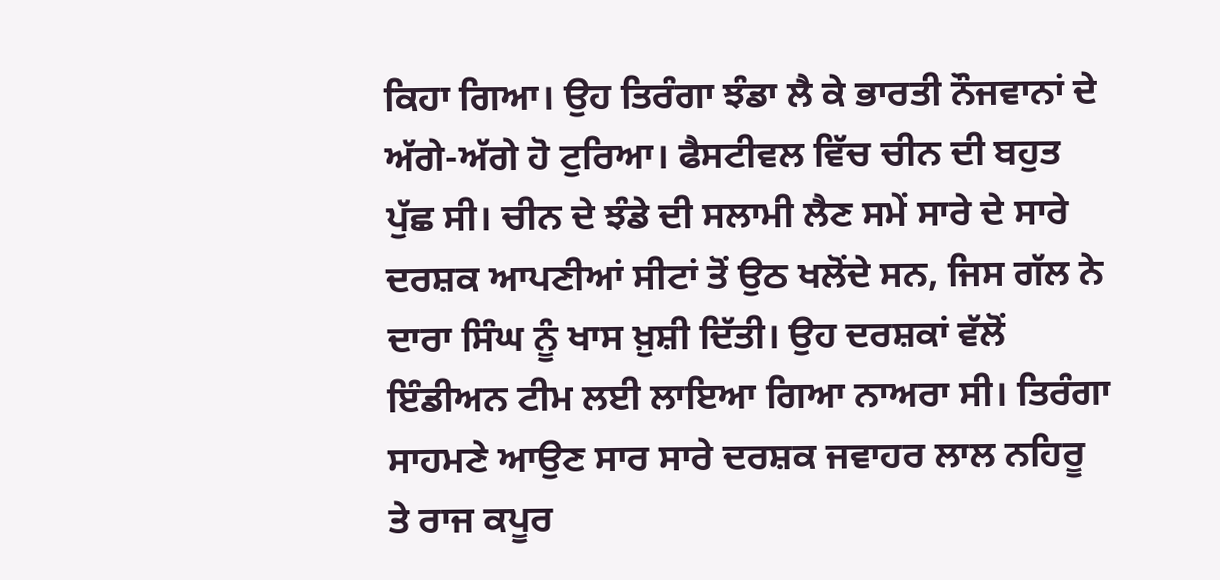ਕਿਹਾ ਗਿਆ। ਉਹ ਤਿਰੰਗਾ ਝੰਡਾ ਲੈ ਕੇ ਭਾਰਤੀ ਨੌਜਵਾਨਾਂ ਦੇ ਅੱਗੇ-ਅੱਗੇ ਹੋ ਟੁਰਿਆ। ਫੈਸਟੀਵਲ ਵਿੱਚ ਚੀਨ ਦੀ ਬਹੁਤ ਪੁੱਛ ਸੀ। ਚੀਨ ਦੇ ਝੰਡੇ ਦੀ ਸਲਾਮੀ ਲੈਣ ਸਮੇਂ ਸਾਰੇ ਦੇ ਸਾਰੇ ਦਰਸ਼ਕ ਆਪਣੀਆਂ ਸੀਟਾਂ ਤੋਂ ਉਠ ਖਲੋਂਦੇ ਸਨ, ਜਿਸ ਗੱਲ ਨੇ ਦਾਰਾ ਸਿੰਘ ਨੂੰ ਖਾਸ ਖ਼ੁਸ਼ੀ ਦਿੱਤੀ। ਉਹ ਦਰਸ਼ਕਾਂ ਵੱਲੋਂ ਇੰਡੀਅਨ ਟੀਮ ਲਈ ਲਾਇਆ ਗਿਆ ਨਾਅਰਾ ਸੀ। ਤਿਰੰਗਾ ਸਾਹਮਣੇ ਆਉਣ ਸਾਰ ਸਾਰੇ ਦਰਸ਼ਕ ਜਵਾਹਰ ਲਾਲ ਨਹਿਰੂ ਤੇ ਰਾਜ ਕਪੂਰ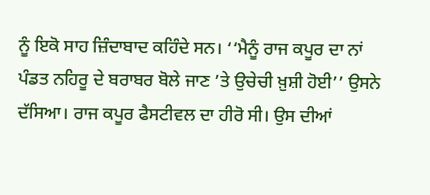ਨੂੰ ਇਕੋ ਸਾਹ ਜ਼ਿੰਦਾਬਾਦ ਕਹਿੰਦੇ ਸਨ। ‘‘ਮੈਨੂੰ ਰਾਜ ਕਪੂਰ ਦਾ ਨਾਂ ਪੰਡਤ ਨਹਿਰੂ ਦੇ ਬਰਾਬਰ ਬੋਲੇ ਜਾਣ ’ਤੇ ਉਚੇਚੀ ਖ਼ੁਸ਼ੀ ਹੋਈ’’ ਉਸਨੇ ਦੱਸਿਆ। ਰਾਜ ਕਪੂਰ ਫੈਸਟੀਵਲ ਦਾ ਹੀਰੋ ਸੀ। ਉਸ ਦੀਆਂ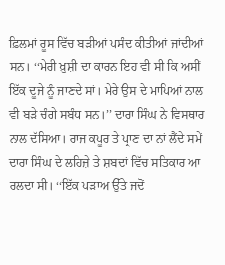ਫ਼ਿਲਮਾਂ ਰੂਸ ਵਿੱਚ ਬੜੀਆਂ ਪਸੰਦ ਕੀਤੀਆਂ ਜਾਂਦੀਆਂ ਸਨ। ‘‘ਮੇਰੀ ਖ਼ੁਸ਼ੀ ਦਾ ਕਾਰਨ ਇਹ ਵੀ ਸੀ ਕਿ ਅਸੀਂ ਇੱਕ ਦੂਜੇ ਨੂੰ ਜਾਣਦੇ ਸਾਂ। ਮੇਰੇ ਉਸ ਦੇ ਮਾਪਿਆਂ ਨਾਲ ਵੀ ਬੜੇ ਚੰਗੇ ਸਬੰਧ ਸਨ।’’ ਦਾਰਾ ਸਿੰਘ ਨੇ ਵਿਸਥਾਰ ਨਾਲ ਦੱਸਿਆ। ਰਾਜ ਕਪੂਰ ਤੇ ਪ੍ਰਾਣ ਦਾ ਨਾਂ ਲੈਂਦੇ ਸਮੇਂ ਦਾਰਾ ਸਿੰਘ ਦੇ ਲਹਿਜ਼ੇ ਤੇ ਸ਼ਬਦਾਂ ਵਿੱਚ ਸਤਿਕਾਰ ਆ ਰਲਦਾ ਸੀ। ‘‘ਇੱਕ ਪੜਾਅ ਉੱਤੇ ਜਦੋਂ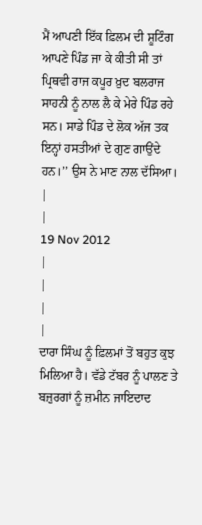ਮੈਂ ਆਪਣੀ ਇੱਕ ਫ਼ਿਲਮ ਦੀ ਸ਼ੂਟਿੰਗ ਆਪਣੇ ਪਿੰਡ ਜਾ ਕੇ ਕੀਤੀ ਸੀ ਤਾਂ ਪ੍ਰਿਥਵੀ ਰਾਜ ਕਪੂਰ ਖ਼ੁਦ ਬਲਰਾਜ ਸਾਹਨੀ ਨੂੰ ਨਾਲ ਲੈ ਕੇ ਮੇਰੇ ਪਿੰਡ ਰਹੇ ਸਨ। ਸਾਡੇ ਪਿੰਡ ਦੇ ਲੋਕ ਅੱਜ ਤਕ ਇਨ੍ਹਾਂ ਹਸਤੀਆਂ ਦੇ ਗੁਣ ਗਾਉਂਦੇ ਹਨ।’’ ਉਸ ਨੇ ਮਾਣ ਨਾਲ ਦੱਸਿਆ।
|
|
19 Nov 2012
|
|
|
|
ਦਾਰਾ ਸਿੰਘ ਨੂੰ ਫ਼ਿਲਮਾਂ ਤੋਂ ਬਹੁਤ ਕੁਝ ਮਿਲਿਆ ਹੈ। ਵੱਡੇ ਟੱਬਰ ਨੂੰ ਪਾਲਣ ਤੇ ਬਜ਼ੁਰਗਾਂ ਨੂੰ ਜ਼ਮੀਨ ਜਾਇਦਾਦ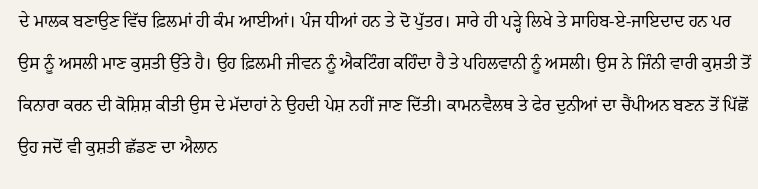ਦੇ ਮਾਲਕ ਬਣਾਉਣ ਵਿੱਚ ਫ਼ਿਲਮਾਂ ਹੀ ਕੰਮ ਆਈਆਂ। ਪੰਜ ਧੀਆਂ ਹਨ ਤੇ ਦੋ ਪੁੱਤਰ। ਸਾਰੇ ਹੀ ਪੜ੍ਹੇ ਲਿਖੇ ਤੇ ਸਾਹਿਬ-ਏ-ਜਾਇਦਾਦ ਹਨ ਪਰ ਉਸ ਨੂੰ ਅਸਲੀ ਮਾਣ ਕੁਸ਼ਤੀ ਉੱਤੇ ਹੈ। ਉਹ ਫ਼ਿਲਮੀ ਜੀਵਨ ਨੂੰ ਐਕਟਿੰਗ ਕਹਿੰਦਾ ਹੈ ਤੇ ਪਹਿਲਵਾਨੀ ਨੂੰ ਅਸਲੀ। ਉਸ ਨੇ ਜਿੰਨੀ ਵਾਰੀ ਕੁਸ਼ਤੀ ਤੋਂ ਕਿਨਾਰਾ ਕਰਨ ਦੀ ਕੋਸ਼ਿਸ਼ ਕੀਤੀ ਉਸ ਦੇ ਮੱਦਾਹਾਂ ਨੇ ਉਹਦੀ ਪੇਸ਼ ਨਹੀਂ ਜਾਣ ਦਿੱਤੀ। ਕਾਮਨਵੈਲਥ ਤੇ ਫੇਰ ਦੁਨੀਆਂ ਦਾ ਚੈਂਪੀਅਨ ਬਣਨ ਤੋਂ ਪਿੱਛੋਂ ਉਹ ਜਦੋਂ ਵੀ ਕੁਸ਼ਤੀ ਛੱਡਣ ਦਾ ਐਲਾਨ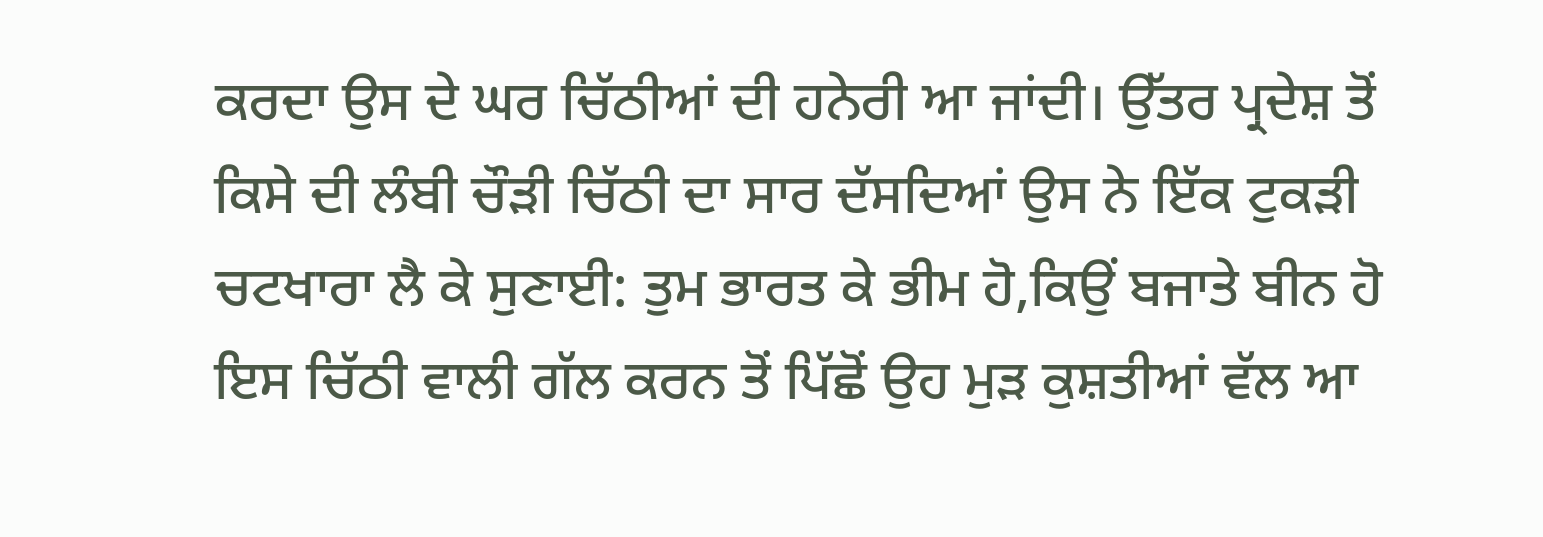ਕਰਦਾ ਉਸ ਦੇ ਘਰ ਚਿੱਠੀਆਂ ਦੀ ਹਨੇਰੀ ਆ ਜਾਂਦੀ। ਉੱਤਰ ਪ੍ਰਦੇਸ਼ ਤੋਂ ਕਿਸੇ ਦੀ ਲੰਬੀ ਚੌੜੀ ਚਿੱਠੀ ਦਾ ਸਾਰ ਦੱਸਦਿਆਂ ਉਸ ਨੇ ਇੱਕ ਟੁਕੜੀ ਚਟਖਾਰਾ ਲੈ ਕੇ ਸੁਣਾਈ: ਤੁਮ ਭਾਰਤ ਕੇ ਭੀਮ ਹੋ,ਕਿਉਂ ਬਜਾਤੇ ਬੀਨ ਹੋ ਇਸ ਚਿੱਠੀ ਵਾਲੀ ਗੱਲ ਕਰਨ ਤੋਂ ਪਿੱਛੋਂ ਉਹ ਮੁੜ ਕੁਸ਼ਤੀਆਂ ਵੱਲ ਆ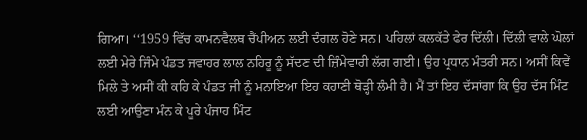ਗਿਆ। ‘‘1959 ਵਿੱਚ ਕਾਮਨਵੈਲਥ ਚੈਂਪੀਅਨ ਲਈ ਦੰਗਲ ਹੋਣੇ ਸਨ। ਪਹਿਲਾਂ ਕਲਕੱਤੇ ਫੇਰ ਦਿੱਲੀ। ਦਿੱਲੀ ਵਾਲੇ ਘੋਲਾਂ ਲਈ ਮੇਰੇ ਜਿੰਮੇ ਪੰਡਤ ਜਵਾਹਰ ਲਾਲ ਨਹਿਰੂ ਨੂੰ ਸੱਦਣ ਦੀ ਜ਼ਿੰਮੇਵਾਰੀ ਲੱਗ ਗਈ। ਉਹ ਪ੍ਰਧਾਨ ਮੰਤਰੀ ਸਨ। ਅਸੀਂ ਕਿਵੇਂ ਮਿਲੇ ਤੇ ਅਸੀਂ ਕੀ ਕਹਿ ਕੇ ਪੰਡਤ ਜੀ ਨੂੰ ਮਨਾਇਆ ਇਹ ਕਹਾਣੀ ਥੋੜ੍ਹੀ ਲੰਮੀ ਹੈ। ਮੈਂ ਤਾਂ ਇਹ ਦੱਸਾਂਗਾ ਕਿ ਉਹ ਦੱਸ ਮਿੰਟ ਲਈ ਆਉਣਾ ਮੰਨ ਕੇ ਪੂਰੇ ਪੰਜਾਹ ਮਿੰਟ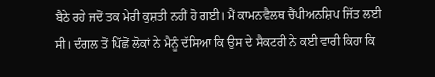ਬੈਠੇ ਰਹੇ ਜਦੋਂ ਤਕ ਮੇਰੀ ਕੁਸ਼ਤੀ ਨਹੀਂ ਹੋ ਗਈ। ਮੈਂ ਕਾਮਨਵੈਲਥ ਚੈਂਪੀਅਨਸ਼ਿਪ ਜਿੱਤ ਲਈ ਸੀ। ਦੰਗਲ ਤੋਂ ਪਿੱਛੋਂ ਲੋਕਾਂ ਨੇ ਮੈਨੂੰ ਦੱਸਿਆ ਕਿ ਉਸ ਦੇ ਸੈਕਟਰੀ ਨੇ ਕਈ ਵਾਰੀ ਕਿਹਾ ਕਿ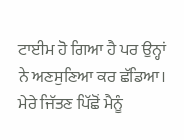ਟਾਈਮ ਹੋ ਗਿਆ ਹੈ ਪਰ ਉਨ੍ਹਾਂ ਨੇ ਅਣਸੁਣਿਆ ਕਰ ਛੱਡਿਆ। ਮੇਰੇ ਜਿੱਤਣ ਪਿੱਛੋਂ ਮੈਨੂੰ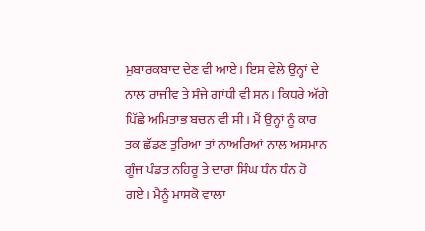ਮੁਬਾਰਕਬਾਦ ਦੇਣ ਵੀ ਆਏ। ਇਸ ਵੇਲੇ ਉਨ੍ਹਾਂ ਦੇ ਨਾਲ ਰਾਜੀਵ ਤੇ ਸੰਜੇ ਗਾਂਧੀ ਵੀ ਸਨ। ਕਿਧਰੇ ਅੱਗੇ ਪਿੱਛੇ ਅਮਿਤਾਭ ਬਚਨ ਵੀ ਸੀ। ਮੈਂ ਉਨ੍ਹਾਂ ਨੂੰ ਕਾਰ ਤਕ ਛੱਡਣ ਤੁਰਿਆ ਤਾਂ ਨਾਅਰਿਆਂ ਨਾਲ ਅਸਮਾਨ ਗੂੰਜ ਪੰਡਤ ਨਹਿਰੂ ਤੇ ਦਾਰਾ ਸਿੰਘ ਧੰਨ ਧੰਨ ਹੋ ਗਏ। ਮੈਨੂੰ ਮਾਸਕੋ ਵਾਲਾ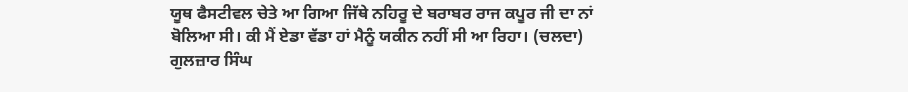ਯੂਥ ਫੈਸਟੀਵਲ ਚੇਤੇ ਆ ਗਿਆ ਜਿੱਥੇ ਨਹਿਰੂ ਦੇ ਬਰਾਬਰ ਰਾਜ ਕਪੂਰ ਜੀ ਦਾ ਨਾਂ ਬੋਲਿਆ ਸੀ। ਕੀ ਮੈਂ ਏਡਾ ਵੱਡਾ ਹਾਂ ਮੈਨੂੰ ਯਕੀਨ ਨਹੀਂ ਸੀ ਆ ਰਿਹਾ। (ਚਲਦਾ)
ਗੁਲਜ਼ਾਰ ਸਿੰਘ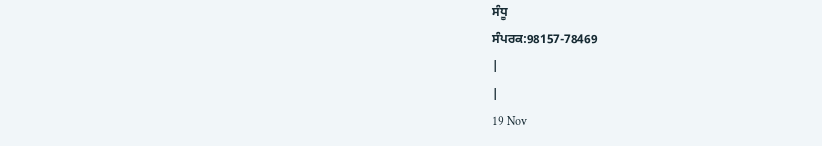ਸੰਧੂ
ਸੰਪਰਕ:98157-78469
|
|
19 Nov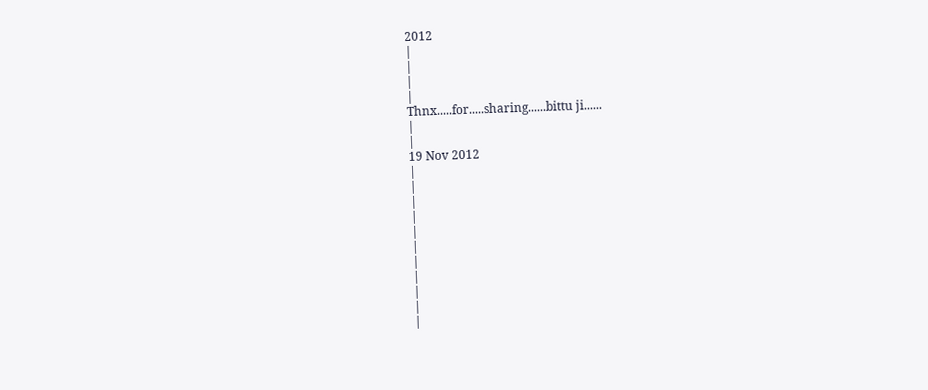2012
|
|
|
|
Thnx.....for.....sharing......bittu ji......
|
|
19 Nov 2012
|
|
|
|
|
|
|
|
|
|
|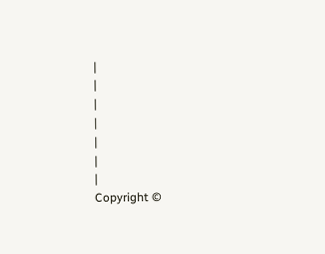|
|
|
|
|
|
|
Copyright ©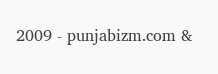2009 - punjabizm.com &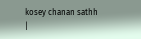kosey chanan sathh
|